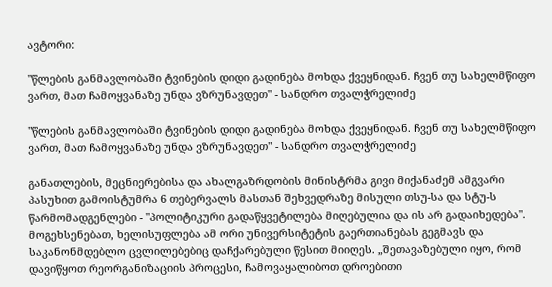ავტორი:

"წლების განმავლობაში ტვინების დიდი გადინება მოხდა ქვეყნიდან. ჩვენ თუ სახელმწიფო ვართ, მათ ჩამოყვანაზე უნდა ვზრუნავდეთ" - სანდრო თვალჭრელიძე

"წლების განმავლობაში ტვინების დიდი გადინება მოხდა ქვეყნიდან. ჩვენ თუ სახელმწიფო ვართ, მათ ჩამოყვანაზე უნდა ვზრუნავდეთ" - სანდრო თვალჭრელიძე

განათლების, მეცნიერებისა და ახალგაზრდობის მინისტრმა გივი მიქანაძემ ამგვარი პასუხით გამოისტუმრა 6 თებერვალს მასთან შეხვედრაზე მისული თსუ-სა და სტუ-ს წარმომადგენლები - "პოლიტიკური გადაწყვეტილება მიღებულია და ის არ გადაიხედება". მოგეხსენებათ, ხელისუფლება ამ ორი უნივერსიტეტის გაერთიანებას გეგმავს და საკანონმდებლო ცვლილებებიც დაჩქარებული წესით მიიღეს. „შეთავაზებული იყო, რომ დავიწყოთ რეორგანიზაციის პროცესი, ჩამოვაყალიბოთ დროებითი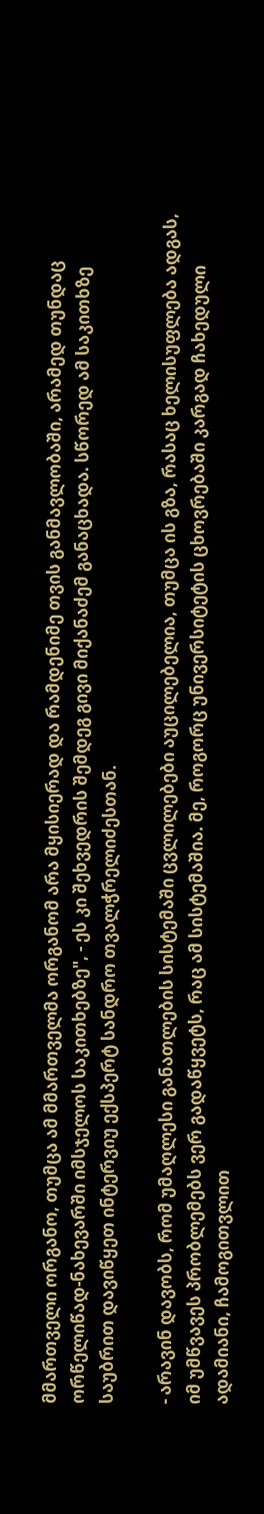მმართველი ორგანო, თუმცა ამ მმართველმა ორგანომ არა მყისიერად და რამდენიმე თვის განმავლობაში, არამედ თუნდაც ორწელიწად-ნახევარში იმსჯელოს საკითხებზე", - ეს კი შეხვედრის შემდეგ გივი მიქანაძემ განაცხადა. სწორედ ამ საკითხზე საუბრით დავიწყეთ ინტერვიუ ექსპერტ სანდრო თვალჭრელიძესთან.

- არავინ დავობს, რომ უმაღლესი განათლების სისტემაში ცვლილებები აუცილებელია, თუმცა ის გზა, რასაც ხელისუფლება ადგას, იმ უმწვავეს პრობლემებს ვერ გადაწყვეტს, რაც ამ სისტემაშია. მე, როგორც უნივერსიტეტის ცხოვრებაში კარგად ჩახედული ადამიანი, ჩამოგითვლით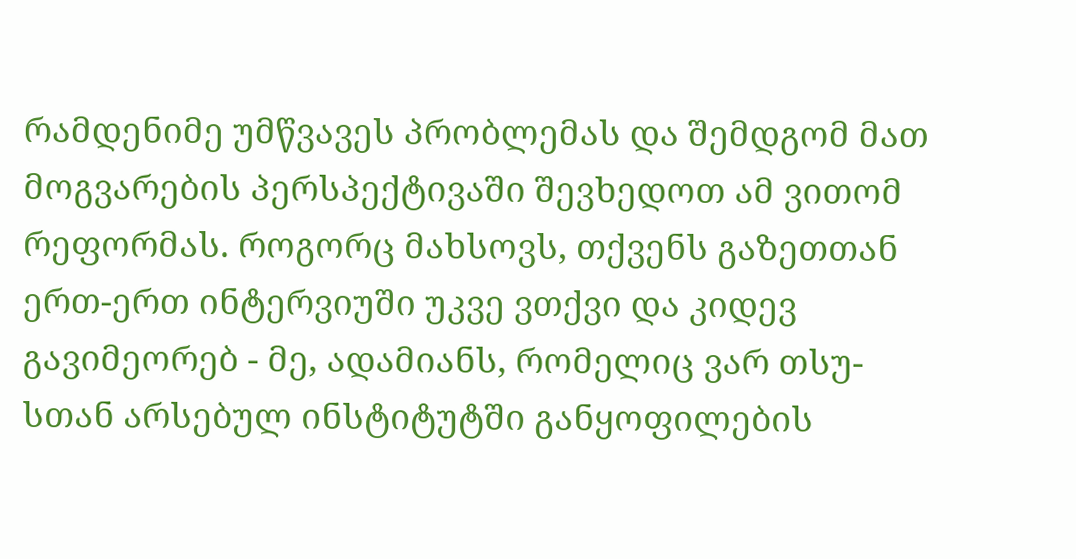რამდენიმე უმწვავეს პრობლემას და შემდგომ მათ მოგვარების პერსპექტივაში შევხედოთ ამ ვითომ რეფორმას. როგორც მახსოვს, თქვენს გაზეთთან ერთ-ერთ ინტერვიუში უკვე ვთქვი და კიდევ გავიმეორებ - მე, ადამიანს, რომელიც ვარ თსუ-სთან არსებულ ინსტიტუტში განყოფილების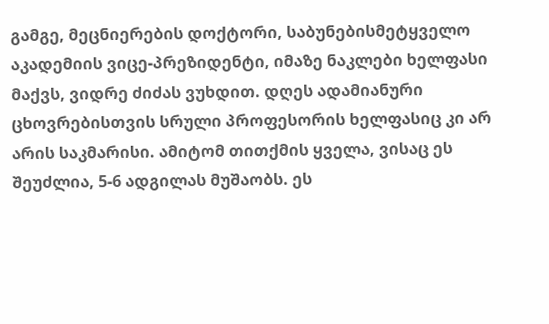გამგე, მეცნიერების დოქტორი, საბუნებისმეტყველო აკადემიის ვიცე-პრეზიდენტი, იმაზე ნაკლები ხელფასი მაქვს, ვიდრე ძიძას ვუხდით. დღეს ადამიანური ცხოვრებისთვის სრული პროფესორის ხელფასიც კი არ არის საკმარისი. ამიტომ თითქმის ყველა, ვისაც ეს შეუძლია, 5-6 ადგილას მუშაობს. ეს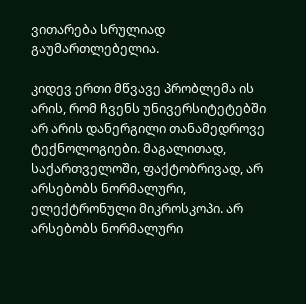ვითარება სრულიად გაუმართლებელია.

კიდევ ერთი მწვავე პრობლემა ის არის, რომ ჩვენს უნივერსიტეტებში არ არის დანერგილი თანამედროვე ტექნოლოგიები. მაგალითად, საქართველოში, ფაქტობრივად, არ არსებობს ნორმალური, ელექტრონული მიკროსკოპი. არ არსებობს ნორმალური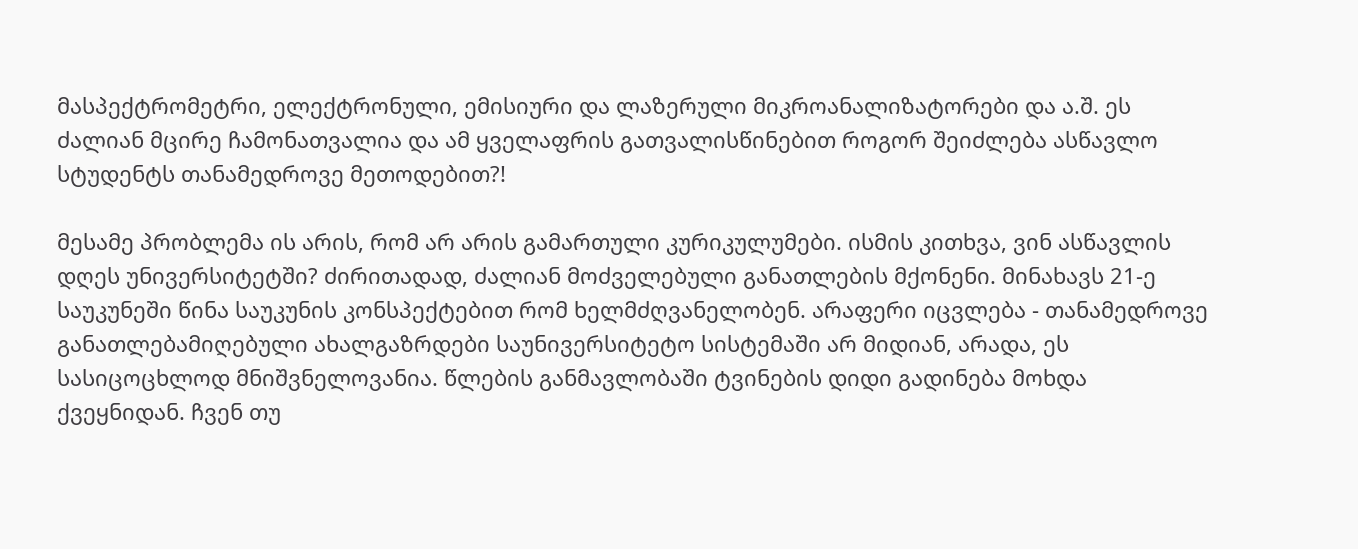მასპექტრომეტრი, ელექტრონული, ემისიური და ლაზერული მიკროანალიზატორები და ა.შ. ეს ძალიან მცირე ჩამონათვალია და ამ ყველაფრის გათვალისწინებით როგორ შეიძლება ასწავლო სტუდენტს თანამედროვე მეთოდებით?!

მესამე პრობლემა ის არის, რომ არ არის გამართული კურიკულუმები. ისმის კითხვა, ვინ ასწავლის დღეს უნივერსიტეტში? ძირითადად, ძალიან მოძველებული განათლების მქონენი. მინახავს 21-ე საუკუნეში წინა საუკუნის კონსპექტებით რომ ხელმძღვანელობენ. არაფერი იცვლება - თანამედროვე განათლებამიღებული ახალგაზრდები საუნივერსიტეტო სისტემაში არ მიდიან, არადა, ეს სასიცოცხლოდ მნიშვნელოვანია. წლების განმავლობაში ტვინების დიდი გადინება მოხდა ქვეყნიდან. ჩვენ თუ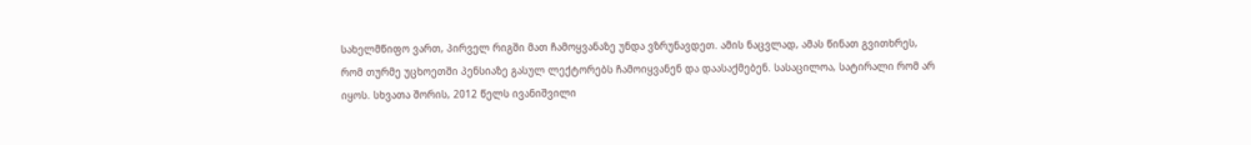სახელმწიფო ვართ, პირველ რიგში მათ ჩამოყვანაზე უნდა ვზრუნავდეთ. ამის ნაცვლად, ამას წინათ გვითხრეს, რომ თურმე უცხოეთში პენსიაზე გასულ ლექტორებს ჩამოიყვანენ და დაასაქმებენ. სასაცილოა, სატირალი რომ არ იყოს. სხვათა შორის, 2012 წელს ივანიშვილი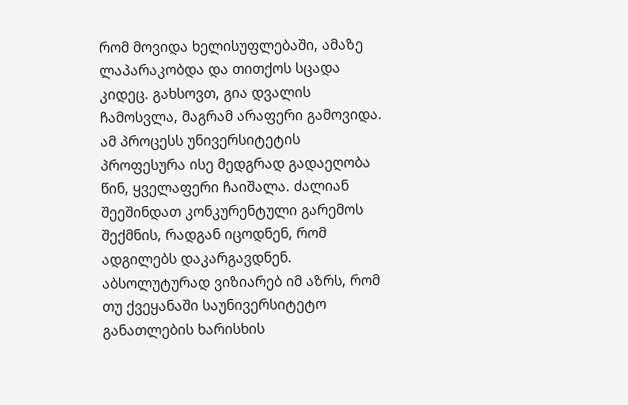რომ მოვიდა ხელისუფლებაში, ამაზე ლაპარაკობდა და თითქოს სცადა კიდეც. გახსოვთ, გია დვალის ჩამოსვლა, მაგრამ არაფერი გამოვიდა. ამ პროცესს უნივერსიტეტის პროფესურა ისე მედგრად გადაეღობა წინ, ყველაფერი ჩაიშალა. ძალიან შეეშინდათ კონკურენტული გარემოს შექმნის, რადგან იცოდნენ, რომ ადგილებს დაკარგავდნენ. აბსოლუტურად ვიზიარებ იმ აზრს, რომ თუ ქვეყანაში საუნივერსიტეტო განათლების ხარისხის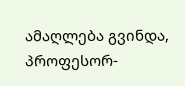ამაღლება გვინდა, პროფესორ-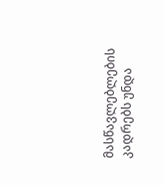მასწავლებლების კადრებს უნდა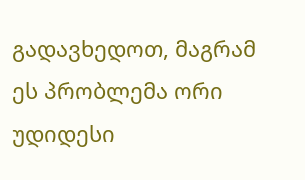გადავხედოთ, მაგრამ ეს პრობლემა ორი უდიდესი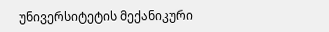უნივერსიტეტის მექანიკური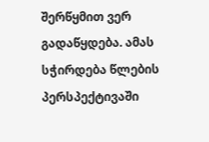შერწყმით ვერ გადაწყდება. ამას სჭირდება წლების პერსპექტივაში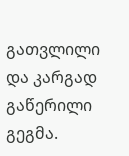გათვლილი და კარგად გაწერილი გეგმა.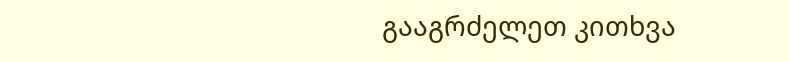გააგრძელეთ კითხვა